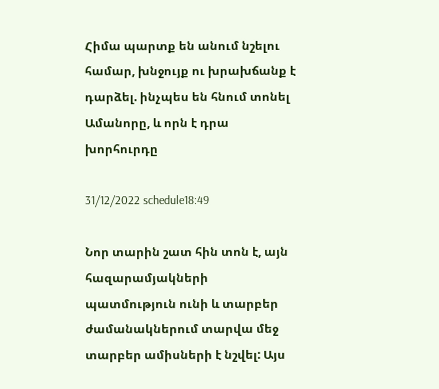Հիմա պարտք են անում նշելու համար, խնջույք ու խրախճանք է դարձել. ինչպես են հնում տոնել Ամանորը, և որն է դրա խորհուրդը

31/12/2022 schedule18:49

Նոր տարին շատ հին տոն է, այն հազարամյակների պատմություն ունի և տարբեր ժամանակներում տարվա մեջ տարբեր ամիսների է նշվել: Այս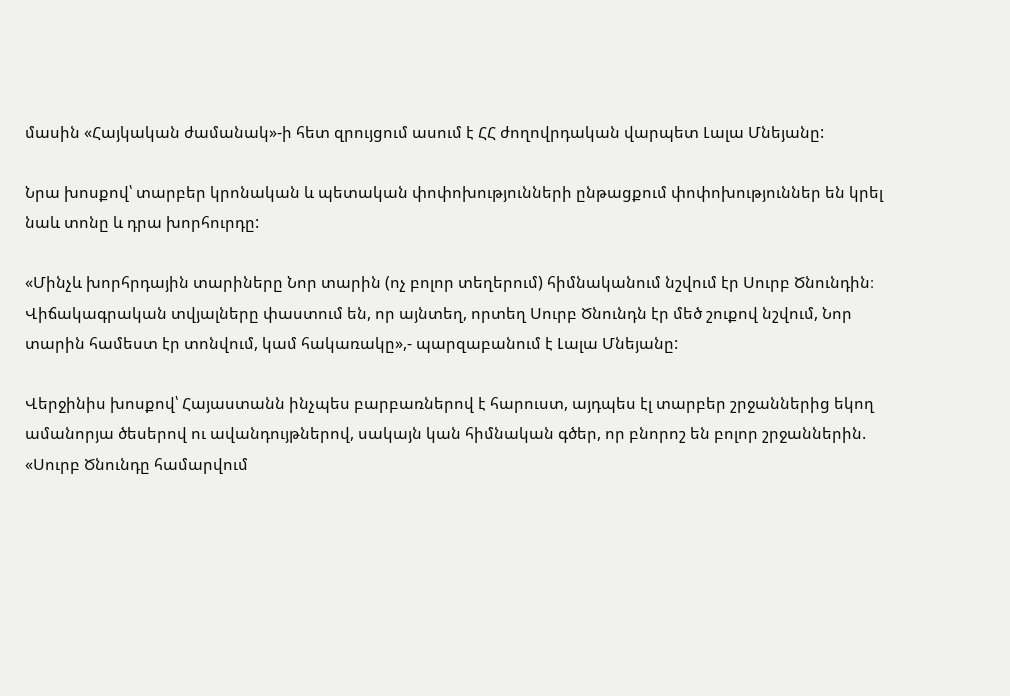մասին «Հայկական ժամանակ»-ի հետ զրույցում ասում է ՀՀ ժողովրդական վարպետ Լալա Մնեյանը:

Նրա խոսքով՝ տարբեր կրոնական և պետական փոփոխությունների ընթացքում փոփոխություններ են կրել նաև տոնը և դրա խորհուրդը:

«Մինչև խորհրդային տարիները Նոր տարին (ոչ բոլոր տեղերում) հիմնականում նշվում էր Սուրբ Ծնունդին։ Վիճակագրական տվյալները փաստում են, որ այնտեղ, որտեղ Սուրբ Ծնունդն էր մեծ շուքով նշվում, Նոր տարին համեստ էր տոնվում, կամ հակառակը»,- պարզաբանում է Լալա Մնեյանը:

Վերջինիս խոսքով՝ Հայաստանն ինչպես բարբառներով է հարուստ, այդպես էլ տարբեր շրջաններից եկող ամանորյա ծեսերով ու ավանդույթներով, սակայն կան հիմնական գծեր, որ բնորոշ են բոլոր շրջաններին. «Սուրբ Ծնունդը համարվում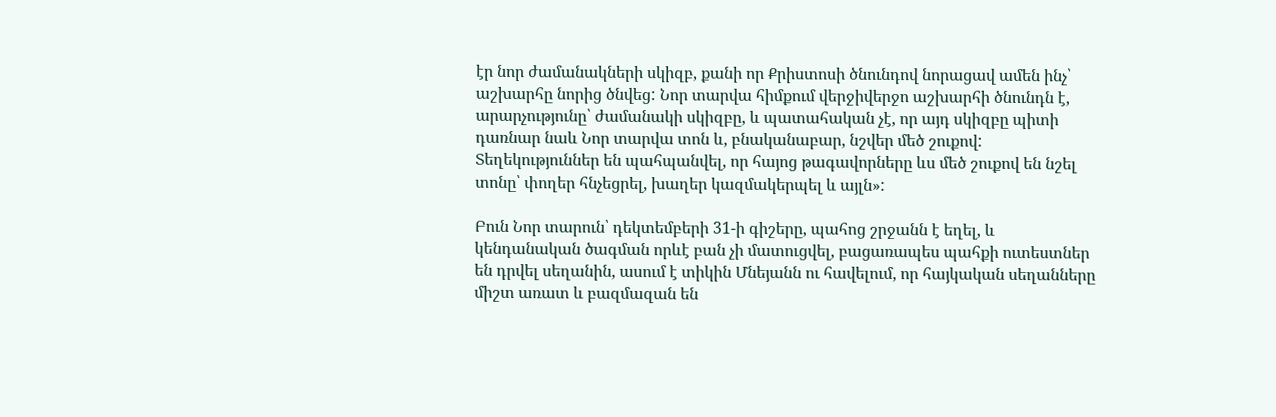էր նոր ժամանակների սկիզբ, քանի որ Քրիստոսի ծնունդով նորացավ ամեն ինչ՝ աշխարհը նորից ծնվեց: Նոր տարվա հիմքում վերջիվերջո աշխարհի ծնունդն է, արարչությունը՝ ժամանակի սկիզբը, և պատահական չէ, որ այդ սկիզբը պիտի դառնար նաև Նոր տարվա տոն և, բնականաբար, նշվեր մեծ շուքով: Տեղեկություններ են պահպանվել, որ հայոց թագավորները ևս մեծ շուքով են նշել տոնը՝ փողեր հնչեցրել, խաղեր կազմակերպել և այլն»:

Բուն Նոր տարուն՝ դեկտեմբերի 31-ի գիշերը, պահոց շրջանն է եղել, և կենդանական ծագման որևէ բան չի մատուցվել, բացառապես պահքի ուտեստներ են դրվել սեղանին, ասում է տիկին Մնեյանն ու հավելում, որ հայկական սեղանները միշտ առատ և բազմազան են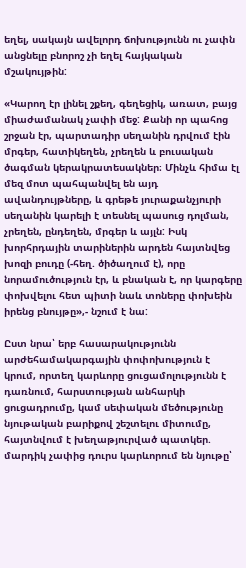եղել, սակայն ավելորդ ճոխությունն ու չափն անցնելը բնորոշ չի եղել հայկական մշակույթին:

«Կարող էր լինել շքեղ, գեղեցիկ, առատ, բայց միաժամանակ չափի մեջ: Քանի որ պահոց շրջան էր, պարտադիր սեղանին դրվում էին մրգեր, հատիկեղեն, չրեղեն և բուսական ծագման կերակրատեսակներ։ Մինչև հիմա էլ մեզ մոտ պահպանվել են այդ ավանդույթները, և գրեթե յուրաքանչյուրի սեղանին կարելի է տեսնել պասուց դոլման, չրեղեն, ընդեղեն, մրգեր և այլն: Իսկ խորհրդային տարիներին արդեն հայտնվեց խոզի բուդը (-հեղ. ծիծաղում է), որը նորամուծություն էր, և բնական է, որ կարգերը փոխվելու հետ պիտի նաև տոները փոխեին իրենց բնույթը»,- նշում է նա:

Ըստ նրա՝ երբ հասարակությունն արժեհամակարգային փոփոխություն է կրում, որտեղ կարևորը ցուցամոլությունն է դառնում, հարստության անհարկի ցուցադրումը, կամ սեփական մեծությունը նյութական բարիքով շեշտելու միտումը, հայտնվում է խեղաթյուրված պատկեր. մարդիկ չափից դուրս կարևորում են նյութը՝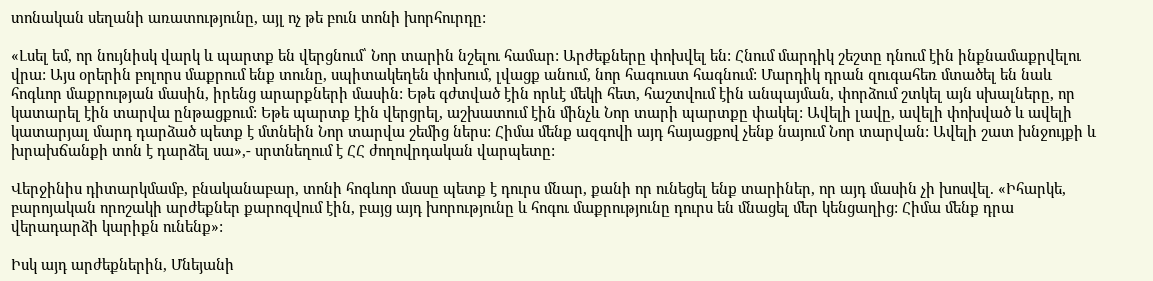տոնական սեղանի առատությունը, այլ ոչ թե բուն տոնի խորհուրդը:

«Լսել եմ, որ նույնիսկ վարկ և պարտք են վերցնում՝ Նոր տարին նշելու համար: Արժեքները փոխվել են: Հնում մարդիկ շեշտը դնում էին ինքնամաքրվելու վրա: Այս օրերին բոլորս մաքրում ենք տունը, սպիտակեղեն փոխում, լվացք անում, նոր հագուստ հագնում: Մարդիկ դրան զուգահեռ մտածել են նաև հոգևոր մաքրության մասին, իրենց արարքների մասին: Եթե գժտված էին որևէ մեկի հետ, հաշտվում էին անպայման, փորձում շտկել այն սխալները, որ կատարել էին տարվա ընթացքում: Եթե պարտք էին վերցրել, աշխատում էին մինչև Նոր տարի պարտքը փակել: Ավելի լավը, ավելի փոխված և ավելի կատարյալ մարդ դարձած պետք է մտնեին Նոր տարվա շեմից ներս: Հիմա մենք ազգովի այդ հայացքով չենք նայում Նոր տարվան: Ավելի շատ խնջույքի և խրախճանքի տոն է դարձել սա»,- սրտնեղում է ՀՀ ժողովրդական վարպետը:

Վերջինիս դիտարկմամբ, բնականաբար, տոնի հոգևոր մասը պետք է դուրս մնար, քանի որ ունեցել ենք տարիներ, որ այդ մասին չի խոսվել. «Իհարկե, բարոյական որոշակի արժեքներ քարոզվում էին, բայց այդ խորությունը և հոգու մաքրությունը դուրս են մնացել մեր կենցաղից: Հիմա մենք դրա վերադարձի կարիքն ունենք»:

Իսկ այդ արժեքներին, Մնեյանի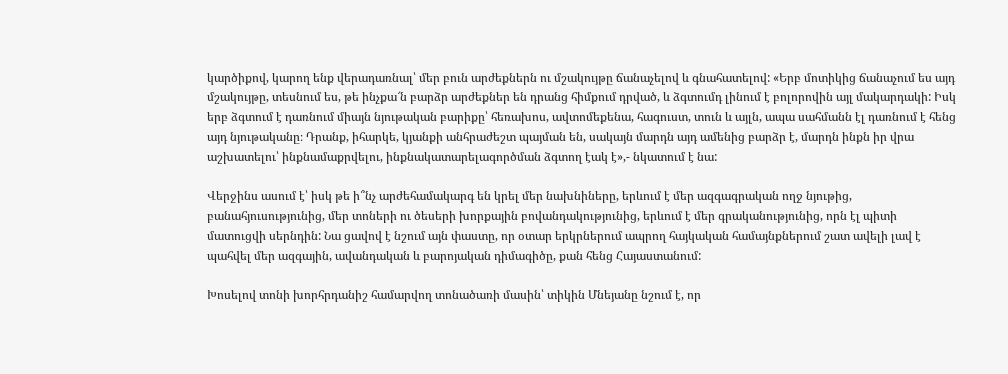կարծիքով, կարող ենք վերադառնալ՝ մեր բուն արժեքներն ու մշակույթը ճանաչելով և գնահատելով: «Երբ մոտիկից ճանաչում ես այդ մշակույթը, տեսնում ես, թե ինչքա՜ն բարձր արժեքներ են դրանց հիմքում դրված, և ձգտումդ լինում է բոլորովին այլ մակարդակի: Իսկ երբ ձգտում է դառնում միայն նյութական բարիքը՝ հեռախոս, ավտոմեքենա, հագուստ, տուն և այլն, ապա սահմանն էլ դառնում է հենց այդ նյութականը։ Դրանք, իհարկե, կյանքի անհրաժեշտ պայման են, սակայն մարդն այդ ամենից բարձր է, մարդն ինքն իր վրա աշխատելու՝ ինքնամաքրվելու, ինքնակատարելագործման ձգտող էակ է»,- նկատում է նա:

Վերջինս ասում է՝ իսկ թե ի՞նչ արժեհամակարգ են կրել մեր նախնիները, երևում է մեր ազգագրական ողջ նյութից, բանահյուսությունից, մեր տոների ու ծեսերի խորքային բովանդակությունից, երևում է մեր գրականությունից, որն էլ պիտի մատուցվի սերնդին: Նա ցավով է նշում այն փաստը, որ օտար երկրներում ապրող հայկական համայնքներում շատ ավելի լավ է պահվել մեր ազգային, ավանդական և բարոյական դիմագիծը, քան հենց Հայաստանում:

Խոսելով տոնի խորհրդանիշ համարվող տոնածառի մասին՝ տիկին Մնեյանը նշում է, որ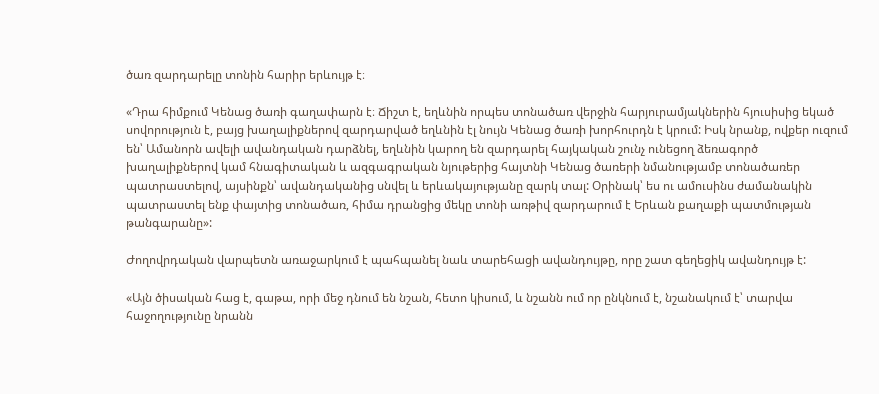ծառ զարդարելը տոնին հարիր երևույթ է։

«Դրա հիմքում Կենաց ծառի գաղափարն է։ Ճիշտ է, եղևնին որպես տոնածառ վերջին հարյուրամյակներին հյուսիսից եկած սովորություն է, բայց խաղալիքներով զարդարված եղևնին էլ նույն Կենաց ծառի խորհուրդն է կրում: Իսկ նրանք, ովքեր ուզում են՝ Ամանորն ավելի ավանդական դարձնել, եղևնին կարող են զարդարել հայկական շունչ ունեցող ձեռագործ խաղալիքներով կամ հնագիտական և ազգագրական նյութերից հայտնի Կենաց ծառերի նմանությամբ տոնածառեր պատրաստելով, այսինքն՝ ավանդականից սնվել և երևակայությանը զարկ տալ: Օրինակ՝ ես ու ամուսինս ժամանակին պատրաստել ենք փայտից տոնածառ, հիմա դրանցից մեկը տոնի առթիվ զարդարում է Երևան քաղաքի պատմության թանգարանը»:

Ժողովրդական վարպետն առաջարկում է պահպանել նաև տարեհացի ավանդույթը, որը շատ գեղեցիկ ավանդույթ է:

«Այն ծիսական հաց է, գաթա, որի մեջ դնում են նշան, հետո կիսում, և նշանն ում որ ընկնում է, նշանակում է՝ տարվա հաջողությունը նրանն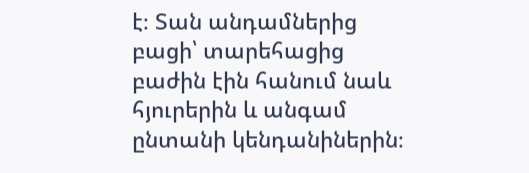է։ Տան անդամներից բացի՝ տարեհացից բաժին էին հանում նաև հյուրերին և անգամ ընտանի կենդանիներին։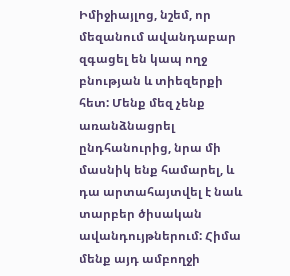Իմիջիայլոց, նշեմ, որ մեզանում ավանդաբար զգացել են կապ ողջ բնության և տիեզերքի հետ: Մենք մեզ չենք առանձնացրել ընդհանուրից, նրա մի մասնիկ ենք համարել, և դա արտահայտվել է նաև տարբեր ծիսական ավանդույթներում: Հիմա մենք այդ ամբողջի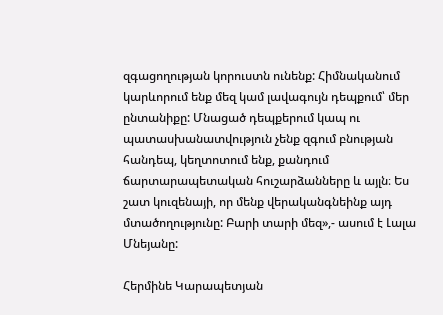զգացողության կորուստն ունենք: Հիմնականում կարևորում ենք մեզ կամ լավագույն դեպքում՝ մեր ընտանիքը: Մնացած դեպքերում կապ ու պատասխանատվություն չենք զգում բնության հանդեպ, կեղտոտում ենք, քանդում ճարտարապետական հուշարձանները և այլն։ Ես շատ կուզենայի, որ մենք վերականգնեինք այդ մտածողությունը: Բարի տարի մեզ»,- ասում է Լալա Մնեյանը:

Հերմինե Կարապետյան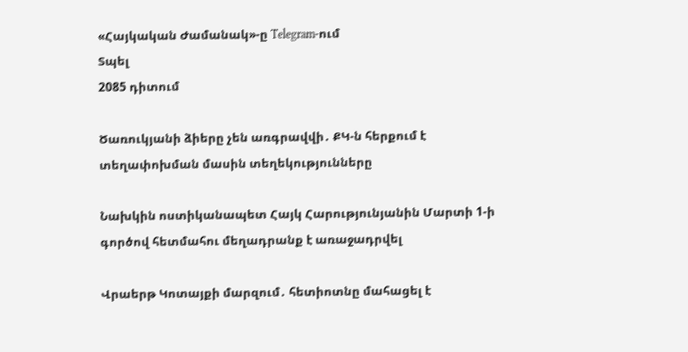«Հայկական Ժամանակ»-ը Telegram-ում
Տպել
2085 դիտում

Ծառուկյանի ձիերը չեն առգրավվի․ ՔԿ-ն հերքում է տեղափոխման մասին տեղեկությունները

Նախկին ոստիկանապետ Հայկ Հարությունյանին Մարտի 1-ի գործով հետմահու մեղադրանք է առաջադրվել

Վրաերթ Կոտայքի մարզում․ հետիոտնը մահացել է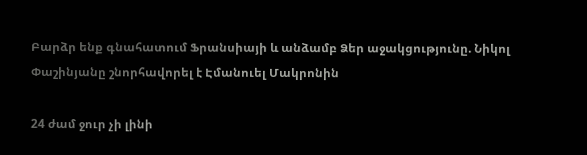Բարձր ենք գնահատում Ֆրանսիայի և անձամբ Ձեր աջակցությունը. Նիկոլ Փաշինյանը շնորհավորել է Էմանուել Մակրոնին

24 ժամ ջուր չի լինի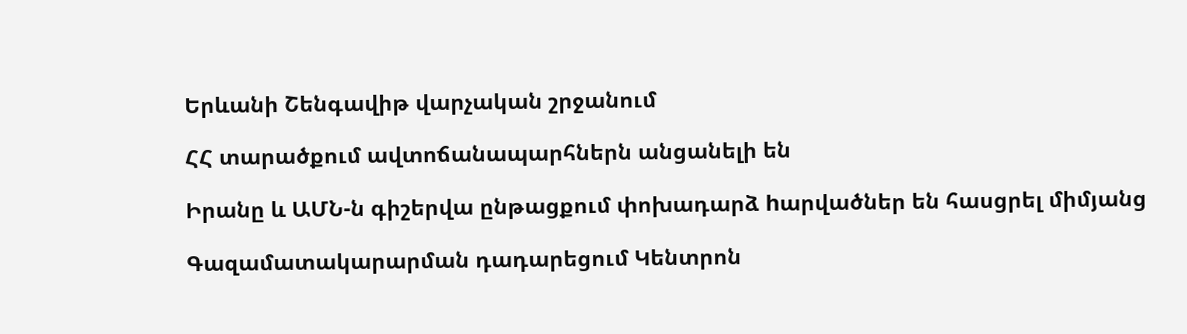Երևանի Շենգավիթ վարչական շրջանում

ՀՀ տարածքում ավտոճանապարհներն անցանելի են

Իրանը և ԱՄՆ-ն գիշերվա ընթացքում փոխադարձ hարվածներ են հասցրել միմյանց

Գազամատակարարման դադարեցում Կենտրոն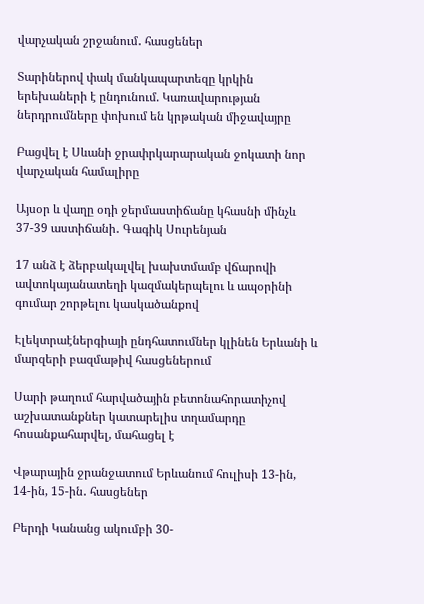վարչական շրջանում․ հասցեներ

Տարիներով փակ մանկապարտեզը կրկին երեխաների է ընդունում. Կառավարության ներդրումները փոխում են կրթական միջավայրը

Բացվել է Սևանի ջրափրկարարական ջոկատի նոր վարչական համալիրը

Այսօր և վաղը օդի ջերմաստիճանը կհասնի մինչև 37-39 աստիճանի․ Գագիկ Սուրենյան

17 անձ է ձերբակալվել խախտմամբ վճարովի ավտոկայանատեղի կազմակերպելու և ապօրինի գումար շորթելու կասկածանքով

Էլեկտրաէներգիայի ընդհատումներ կլինեն Երևանի և մարզերի բազմաթիվ հասցեներում

Սարի թաղում հարվածային բետոնահորատիչով աշխատանքներ կատարելիս տղամարդը հոսանքահարվել, մահացել է

Վթարային ջրանջատում Երևանում հուլիսի 13-ին, 14-ին, 15-ին․ հասցեներ

Բերդի Կանանց ակումբի 30-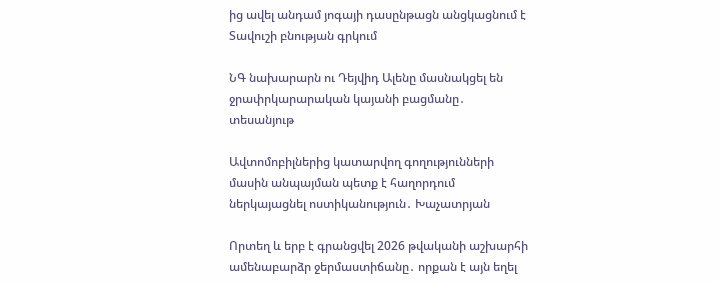ից ավել անդամ յոգայի դասընթացն անցկացնում է Տավուշի բնության գրկում

ՆԳ նախարարն ու Դեյվիդ Ալենը մասնակցել են ջրափրկարարական կայանի բացմանը․ տեսանյութ

Ավտոմոբիլներից կատարվող գողությունների մասին անպայման պետք է հաղորդում ներկայացնել ոստիկանություն․ Խաչատրյան

Որտեղ և երբ է գրանցվել 2026 թվականի աշխարհի ամենաբարձր ջերմաստիճանը․ որքան է այն եղել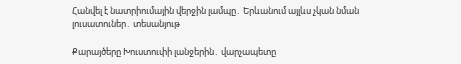Հանվել է նատրիումային վերջին լամպը․ Երևանում այլևս չկան նման լուսատուներ․ տեսանյութ

Քարայծերը Խուստուփի լանջերին․ վարչապետը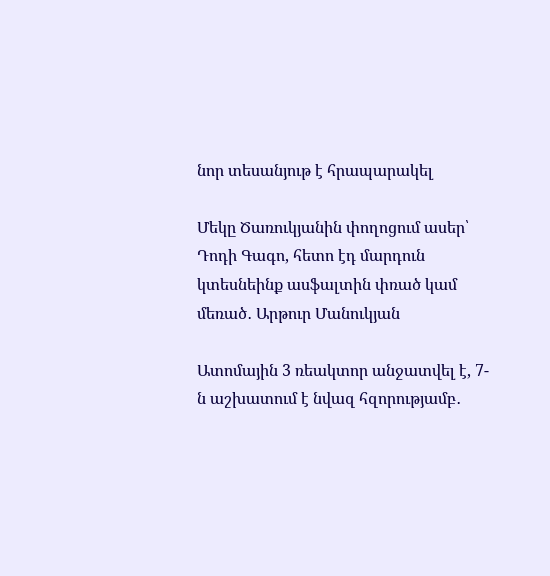նոր տեսանյութ է հրապարակել

Մեկը Ծառուկյանին փողոցում ասեր՝ Դոդի Գագո, հետո էդ մարդուն կտեսնեինք ասֆալտին փռած կամ մեռած․ Արթուր Մանուկյան

Ատոմային 3 ռեակտոր անջատվել է, 7-ն աշխատում է նվազ հզորությամբ․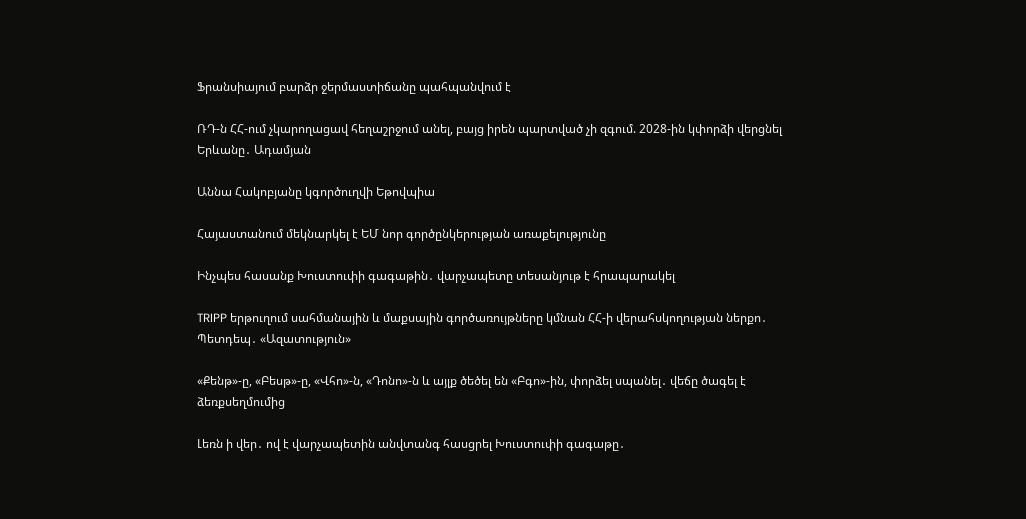Ֆրանսիայում բարձր ջերմաստիճանը պահպանվում է

ՌԴ-ն ՀՀ-ում չկարողացավ հեղաշրջում անել, բայց իրեն պարտված չի զգում. 2028-ին կփորձի վերցնել Երևանը․ Ադամյան

Աննա Հակոբյանը կգործուղվի Եթովպիա

Հայաստանում մեկնարկել է ԵՄ նոր գործընկերության առաքելությունը

Ինչպես հասանք Խուստուփի գագաթին․ վարչապետը տեսանյութ է հրապարակել

TRIPP երթուղում սահմանային և մաքսային գործառույթները կմնան ՀՀ-ի վերահսկողության ներքո․ Պետդեպ․ «Ազատություն»

«Քենթ»-ը, «Բեսթ»-ը, «Վհո»-ն, «Դոնո»-ն և այլք ծեծել են «Բգո»-ին, փորձել սպանել․ վեճը ծագել է ձեռքսեղմումից

Լեռն ի վեր․ ով է վարչապետին անվտանգ հասցրել Խուստուփի գագաթը․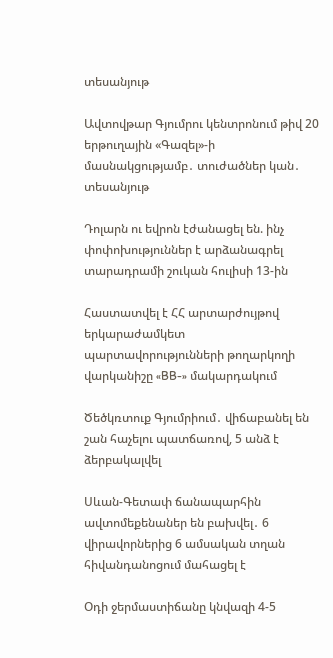տեսանյութ

Ավտովթար Գյումրու կենտրոնում թիվ 20 երթուղային «Գազել»-ի մասնակցությամբ․ տուժածներ կան․ տեսանյութ

Դոլարն ու եվրոն էժանացել են. ինչ փոփոխություններ է արձանագրել տարադրամի շուկան հուլիսի 13-ին

Հաստատվել է ՀՀ արտարժույթով երկարաժամկետ պարտավորությունների թողարկողի վարկանիշը «BB-» մակարդակում

Ծեծկռտուք Գյումրիում․ վիճաբանել են շան հաչելու պատճառով, 5 անձ է ձերբակալվել

Սևան-Գետափ ճանապարհին ավտոմեքենաներ են բախվել․ 6 վիրավորներից 6 ամսական տղան հիվանդանոցում մահացել է

Օդի ջերմաստիճանը կնվազի 4-5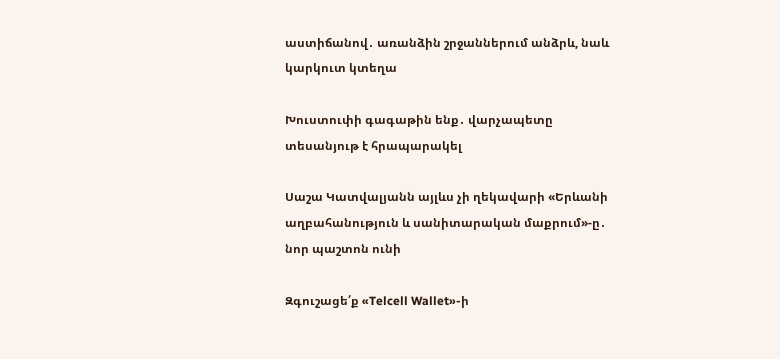աստիճանով․ առանձին շրջաններում անձրև, նաև կարկուտ կտեղա

Խուստուփի գագաթին ենք․ վարչապետը տեսանյութ է հրապարակել

Սաշա Կատվալյանն այլևս չի ղեկավարի «Երևանի աղբահանություն և սանիտարական մաքրում»-ը․ նոր պաշտոն ունի

Զգուշացե՛ք «Telcell Wallet»-ի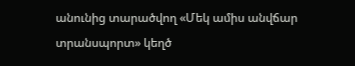անունից տարածվող «Մեկ ամիս անվճար տրանսպորտ» կեղծ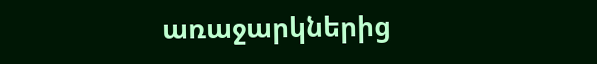առաջարկներից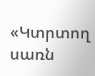«Կտրտող սառն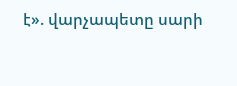է». վարչապետը սարի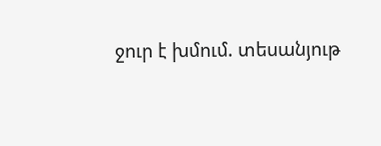ջուր է խմում. տեսանյութ